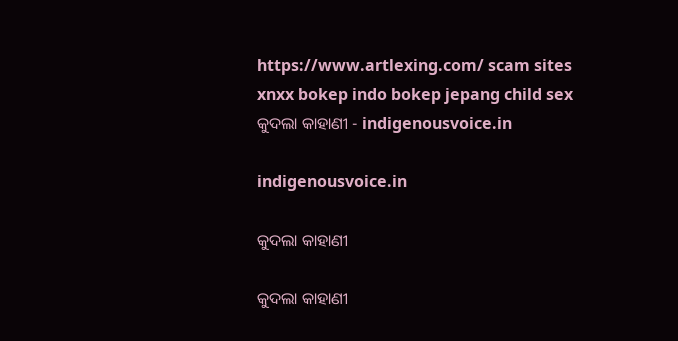https://www.artlexing.com/ scam sites xnxx bokep indo bokep jepang child sex
କୁଦଲା କାହାଣୀ - indigenousvoice.in

indigenousvoice.in

କୁଦଲା କାହାଣୀ

କୁଦଲା କାହାଣୀ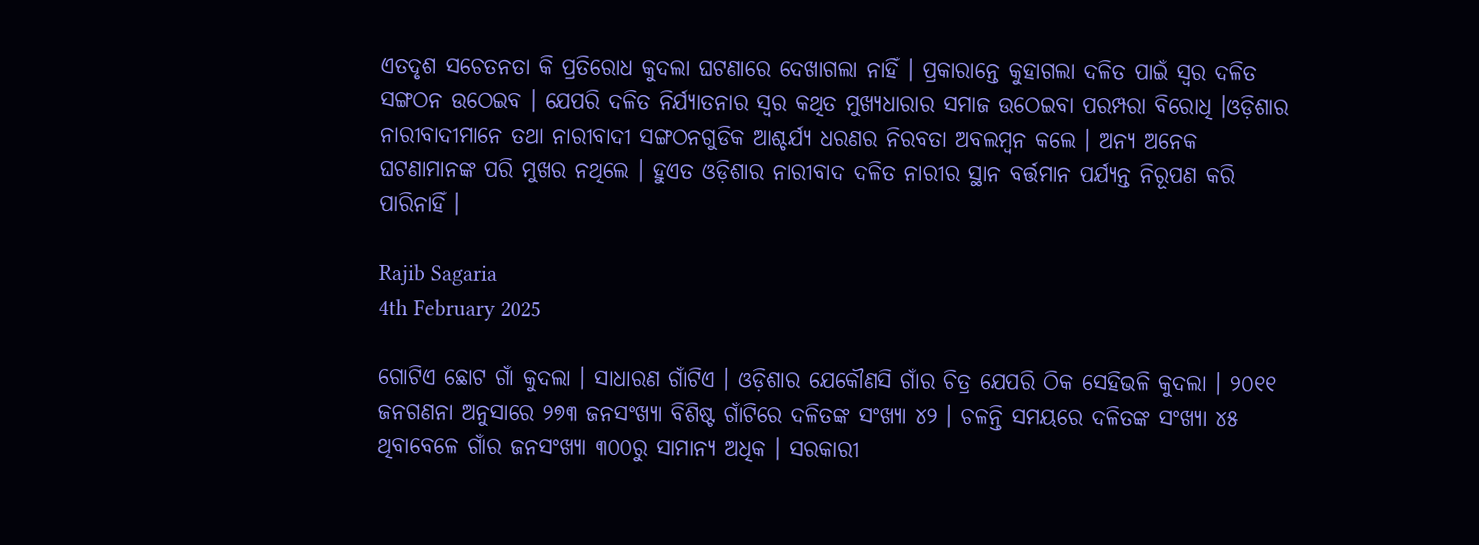ଏତଦୃଶ ସଚେତନତା କି ପ୍ରତିରୋଧ କୁଦଲା ଘଟଣାରେ ଦେଖାଗଲା ନାହିଁ । ପ୍ରକାରାନ୍ତେ କୁହାଗଲା ଦଳିତ ପାଇଁ ସ୍ୱର ଦଳିତ ସଙ୍ଗଠନ ଉଠେଇବ । ଯେପରି ଦଳିତ ନିର୍ଯ୍ୟାତନାର ସ୍ୱର କଥିତ ମୁଖ୍ୟଧାରାର ସମାଜ ଉଠେଇବା ପରମ୍ପରା ବିରୋଧି ।ଓଡ଼ିଶାର ନାରୀବାଦୀମାନେ ତଥା ନାରୀବାଦୀ ସଙ୍ଗଠନଗୁଡିକ ଆଶ୍ଚର୍ଯ୍ୟ ଧରଣର ନିରବତା ଅବଲମ୍ବନ କଲେ । ଅନ୍ୟ ଅନେକ ଘଟଣାମାନଙ୍କ ପରି ମୁଖର ନଥିଲେ । ହୁଏତ ଓଡ଼ିଶାର ନାରୀବାଦ ଦଳିତ ନାରୀର ସ୍ଥାନ ବର୍ତ୍ତମାନ ପର୍ଯ୍ୟନ୍ତ ନିରୂପଣ କରି ପାରିନାହିଁ ।

Rajib Sagaria
4th February 2025

ଗୋଟିଏ ଛୋଟ ଗାଁ କୁଦଲା । ସାଧାରଣ ଗାଁଟିଏ । ଓଡ଼ିଶାର ଯେକୌଣସି ଗାଁର ଚିତ୍ର ଯେପରି ଠିକ ସେହିଭଳି କୁଦଲା । ୨୦୧୧ ଜନଗଣନା ଅନୁସାରେ ୨୭୩ ଜନସଂଖ୍ୟା ବିଶିଷ୍ଟ ଗାଁଟିରେ ଦଳିତଙ୍କ ସଂଖ୍ୟା ୪୨ । ଚଳନ୍ତି ସମୟରେ ଦଳିତଙ୍କ ସଂଖ୍ୟା ୪୫ ଥିବାବେଳେ ଗାଁର ଜନସଂଖ୍ୟା ୩୦୦ରୁ ସାମାନ୍ୟ ଅଧିକ । ସରକାରୀ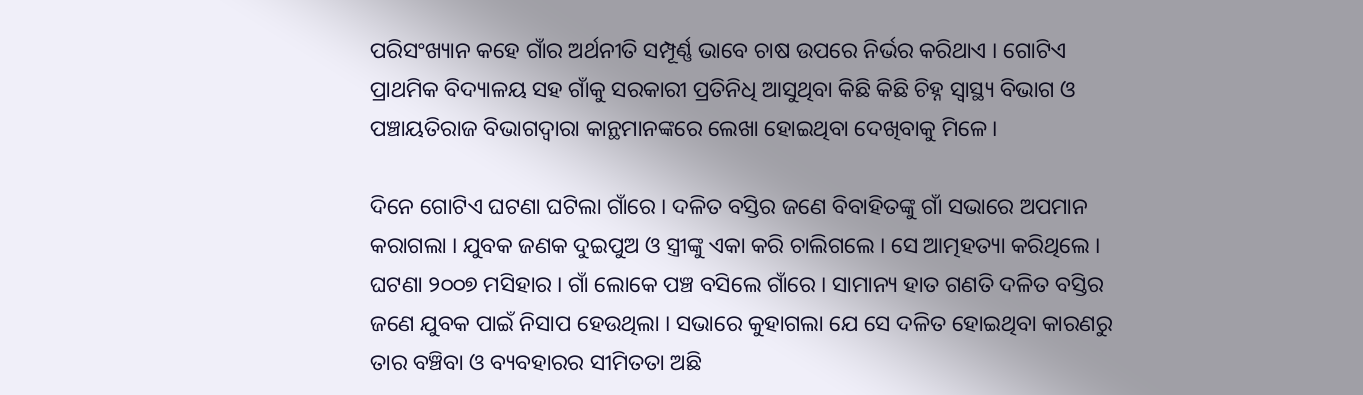ପରିସଂଖ୍ୟାନ କହେ ଗାଁର ଅର୍ଥନୀତି ସମ୍ପୂର୍ଣ୍ଣ ଭାବେ ଚାଷ ଉପରେ ନିର୍ଭର କରିଥାଏ । ଗୋଟିଏ ପ୍ରାଥମିକ ବିଦ୍ୟାଳୟ ସହ ଗାଁକୁ ସରକାରୀ ପ୍ରତିନିଧି ଆସୁଥିବା କିଛି କିଛି ଚିହ୍ନ ସ୍ୱାସ୍ଥ୍ୟ ବିଭାଗ ଓ ପଞ୍ଚାୟତିରାଜ ବିଭାଗଦ୍ୱାରା କାନ୍ଥମାନଙ୍କରେ ଲେଖା ହୋଇଥିବା ଦେଖିବାକୁ ମିଳେ ।

ଦିନେ ଗୋଟିଏ ଘଟଣା ଘଟିଲା ଗାଁରେ । ଦଳିତ ବସ୍ତିର ଜଣେ ବିବାହିତଙ୍କୁ ଗାଁ ସଭାରେ ଅପମାନ କରାଗଲା । ଯୁବକ ଜଣକ ଦୁଇପୁଅ ଓ ସ୍ତ୍ରୀଙ୍କୁ ଏକା କରି ଚାଲିଗଲେ । ସେ ଆତ୍ମହତ୍ୟା କରିଥିଲେ । ଘଟଣା ୨୦୦୭ ମସିହାର । ଗାଁ ଲୋକେ ପଞ୍ଚ ବସିଲେ ଗାଁରେ । ସାମାନ୍ୟ ହାତ ଗଣତି ଦଳିତ ବସ୍ତିର ଜଣେ ଯୁବକ ପାଇଁ ନିସାପ ହେଉଥିଲା । ସଭାରେ କୁହାଗଲା ଯେ ସେ ଦଳିତ ହୋଇଥିବା କାରଣରୁ ତାର ବଞ୍ଚିବା ଓ ବ୍ୟବହାରର ସୀମିତତା ଅଛି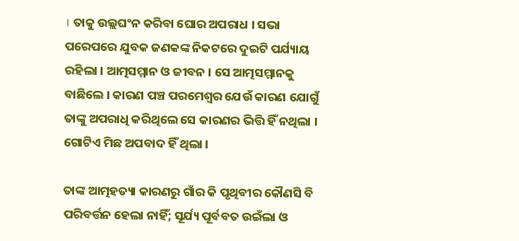। ତାକୁ ଉଲ୍ଲଘଂନ କରିବା ଘୋର ଅପରାଧ । ସଭା ପରେପରେ ଯୁବକ ଜଣକଙ୍କ ନିକଟରେ ଦୁଇଟି ପର୍ଯ୍ୟାୟ ରହିଲା । ଆତ୍ମସମ୍ମାନ ଓ ଜୀବନ । ସେ ଆତ୍ମସମ୍ମାନକୁ ବାଛିଲେ । କାରଣ ପଞ୍ଚ ପରମେଶ୍ୱର ଯେଉଁ କାରଣ ଯୋଗୁଁ ତାଙ୍କୁ ଅପରାଧି କରିଥିଲେ ସେ କାରଣର ଭିତ୍ତି ହିଁ ନଥିଲା । ଗୋଟିଏ ମିଛ ଅପବାଦ ହିଁ ଥିଲା ।

ତାଙ୍କ ଆତ୍ମହତ୍ୟା କାରଣରୁ ଗାଁର କି ପୃଥିବୀର କୌଣସି ବି ପରିବର୍ତ୍ତନ ହେଲା ନାହିଁ; ସୂର୍ଯ୍ୟ ପୂର୍ବବତ ଉଇଁଲା ଓ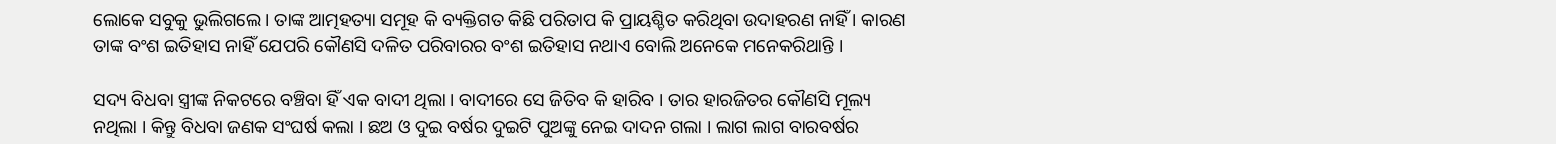ଲୋକେ ସବୁକୁ ଭୁଲିଗଲେ । ତାଙ୍କ ଆତ୍ମହତ୍ୟା ସମୂହ କି ବ୍ୟକ୍ତିଗତ କିଛି ପରିତାପ କି ପ୍ରାୟଶ୍ଚିତ କରିଥିବା ଉଦାହରଣ ନାହିଁ । କାରଣ ତାଙ୍କ ବଂଶ ଇତିହାସ ନାହିଁ ଯେପରି କୌଣସି ଦଳିତ ପରିବାରର ବଂଶ ଇତିହାସ ନଥାଏ ବୋଲି ଅନେକେ ମନେକରିଥାନ୍ତି ।

ସଦ୍ୟ ବିଧବା ସ୍ତ୍ରୀଙ୍କ ନିକଟରେ ବଞ୍ଚିବା ହିଁ ଏକ ବାଦୀ ଥିଲା । ବାଦୀରେ ସେ ଜିତିବ କି ହାରିବ । ତାର ହାରଜିତର କୌଣସି ମୂଲ୍ୟ ନଥିଲା । କିନ୍ତୁ ବିଧବା ଜଣକ ସଂଘର୍ଷ କଲା । ଛଅ ଓ ଦୁଇ ବର୍ଷର ଦୁଇଟି ପୁଅଙ୍କୁ ନେଇ ଦାଦନ ଗଲା । ଲାଗ ଲାଗ ବାରବର୍ଷର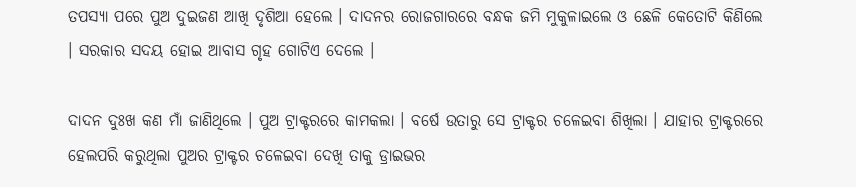ତପସ୍ୟା ପରେ ପୁଅ ଦୁଇଜଣ ଆଖି ଦୃଶିଆ ହେଲେ । ଦାଦନର ରୋଜଗାରରେ ବନ୍ଧକ ଜମି ମୁକୁଳାଇଲେ ଓ ଛେଳି କେତୋଟି କିଣିଲେ । ସରକାର ସଦୟ ହୋଇ ଆବାସ ଗୃହ ଗୋଟିଏ ଦେଲେ ।

ଦାଦନ ଦୁଃଖ କଣ ମାଁ ଜାଣିଥିଲେ । ପୁଅ ଟ୍ରାକ୍ଟରରେ କାମକଲା । ବର୍ଷେ ଉତାରୁ ସେ ଟ୍ରାକ୍ଟର ଚଳେଇବା ଶିଖିଲା । ଯାହାର ଟ୍ରାକ୍ଟରରେ ହେଲପରି କରୁଥିଲା ପୁଅର ଟ୍ରାକ୍ଟର ଚଳେଇବା ଦେଖି ତାକୁ ଡ୍ରାଇଭର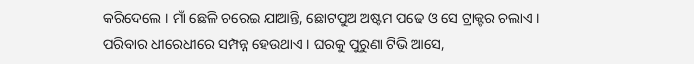କରିଦେଲେ । ମାଁ ଛେଳି ଚରେଇ ଯାଆନ୍ତି, ଛୋଟପୁଅ ଅଷ୍ଟମ ପଢେ ଓ ସେ ଟ୍ରାକ୍ଟର ଚଲାଏ । ପରିବାର ଧୀରେଧୀରେ ସମ୍ପନ୍ନ ହେଉଥାଏ । ଘରକୁ ପୁରୁଣା ଟିଭି ଆସେ,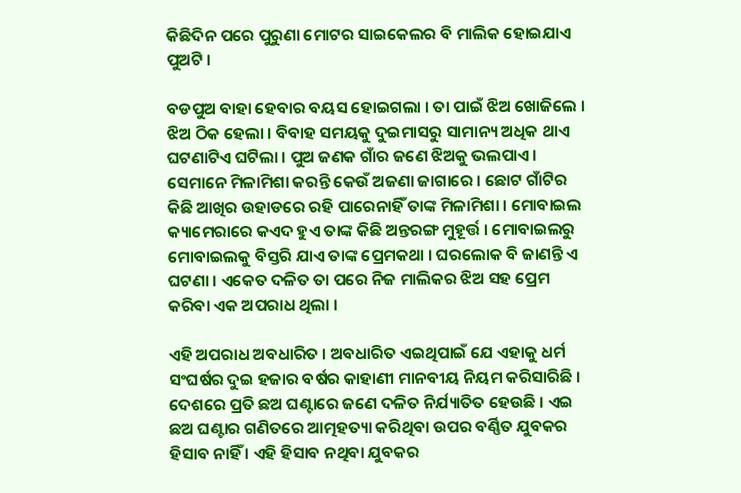କିଛିଦିନ ପରେ ପୁରୁଣା ମୋଟର ସାଇକେଲର ବି ମାଲିକ ହୋଇଯାଏ ପୁଅଟି ।

ବଡପୁଅ ବାହା ହେବାର ବୟସ ହୋଇଗଲା । ତା ପାଇଁ ଝିଅ ଖୋଜିଲେ । ଝିଅ ଠିକ ହେଲା । ବିବାହ ସମୟକୁ ଦୁଇମାସରୁ ସାମାନ୍ୟ ଅଧିକ ଥାଏ ଘଟଣାଟିଏ ଘଟିଲା । ପୁଅ ଜଣକ ଗାଁର ଜଣେ ଝିଅକୁ ଭଲପାଏ । ସେମାନେ ମିଳାମିଶା କରନ୍ତି କେଉଁ ଅଜଣା ଜାଗାରେ । ଛୋଟ ଗାଁଟିର କିଛି ଆଖିର ଉହାଡରେ ରହି ପାରେନାହିଁ ତାଙ୍କ ମିଳାମିଶା । ମୋବାଇଲ କ୍ୟାମେରାରେ କଏଦ ହୁଏ ତାଙ୍କ କିଛି ଅନ୍ତରଙ୍ଗ ମୁହୂର୍ତ୍ତ । ମୋବାଇଲରୁ ମୋବାଇଲକୁ ବିସ୍ତରି ଯାଏ ତାଙ୍କ ପ୍ରେମକଥା । ଘରଲୋକ ବି ଜାଣନ୍ତି ଏ ଘଟଣା । ଏକେତ ଦଳିତ ତା ପରେ ନିଜ ମାଲିକର ଝିଅ ସହ ପ୍ରେମ କରିବା ଏକ ଅପରାଧ ଥିଲା ।

ଏହି ଅପରାଧ ଅବଧାରିତ । ଅବଧାରିତ ଏଇଥିପାଇଁ ଯେ ଏହାକୁ ଧର୍ମ ସଂଘର୍ଷର ଦୁଇ ହଜାର ବର୍ଷର କାହାଣୀ ମାନବୀୟ ନିୟମ କରିସାରିଛି । ଦେଶରେ ପ୍ରତି ଛଅ ଘଣ୍ଟାରେ ଜଣେ ଦଳିତ ନିର୍ଯ୍ୟାତିତ ହେଉଛି । ଏଇ ଛଅ ଘଣ୍ଟାର ଗଣିତରେ ଆତ୍ମହତ୍ୟା କରିଥିବା ଉପର ବର୍ଣ୍ଣିତ ଯୁବକର ହିସାବ ନାହିଁ । ଏହି ହିସାବ ନଥିବା ଯୁବକର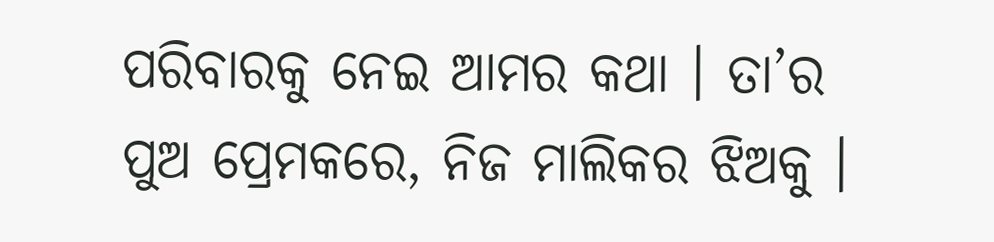ପରିବାରକୁ ନେଇ ଆମର କଥା । ତା’ର ପୁଅ ପ୍ରେମକରେ, ନିଜ ମାଲିକର ଝିଅକୁ ।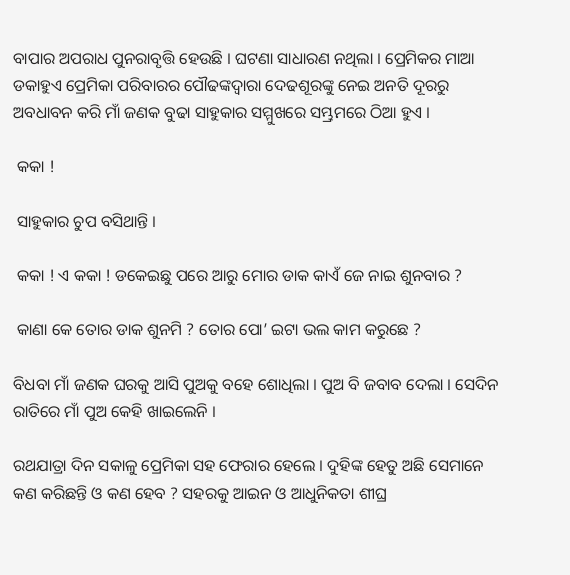ବାପାର ଅପରାଧ ପୁନରାବୃତ୍ତି ହେଉଛି । ଘଟଣା ସାଧାରଣ ନଥିଲା । ପ୍ରେମିକର ମାଆ ଡକାହୁଏ ପ୍ରେମିକା ପରିବାରର ପୌଢଙ୍କଦ୍ୱାରା ଦେଢଶୂରଙ୍କୁ ନେଇ ଅନତି ଦୂରରୁ ଅବଧାବନ କରି ମାଁ ଜଣକ ବୁଢା ସାହୁକାର ସମ୍ମୁଖରେ ସମ୍ଭ୍ରମରେ ଠିଆ ହୁଏ ।

 କକା !

 ସାହୁକାର ଚୁପ ବସିଥାନ୍ତି ।

 କକା ! ଏ କକା ! ଡକେଇଛୁ ପରେ ଆରୁ ମୋର ଡାକ କାଏଁ ଜେ ନାଇ ଶୁନବାର ?

 କାଣା କେ ତୋର ଡାକ ଶୁନମି ? ତୋର ପୋ’ ଇଟା ଭଲ କାମ କରୁଛେ ?

ବିଧବା ମାଁ ଜଣକ ଘରକୁ ଆସି ପୁଅକୁ ବହେ ଶୋଧିଲା । ପୁଅ ବି ଜବାବ ଦେଲା । ସେଦିନ ରାତିରେ ମାଁ ପୁଅ କେହି ଖାଇଲେନି ।

ରଥଯାତ୍ରା ଦିନ ସକାଳୁ ପ୍ରେମିକା ସହ ଫେରାର ହେଲେ । ଦୁହିଙ୍କ ହେତୁ ଅଛି ସେମାନେ କଣ କରିଛନ୍ତି ଓ କଣ ହେବ ? ସହରକୁ ଆଇନ ଓ ଆଧୁନିକତା ଶୀଘ୍ର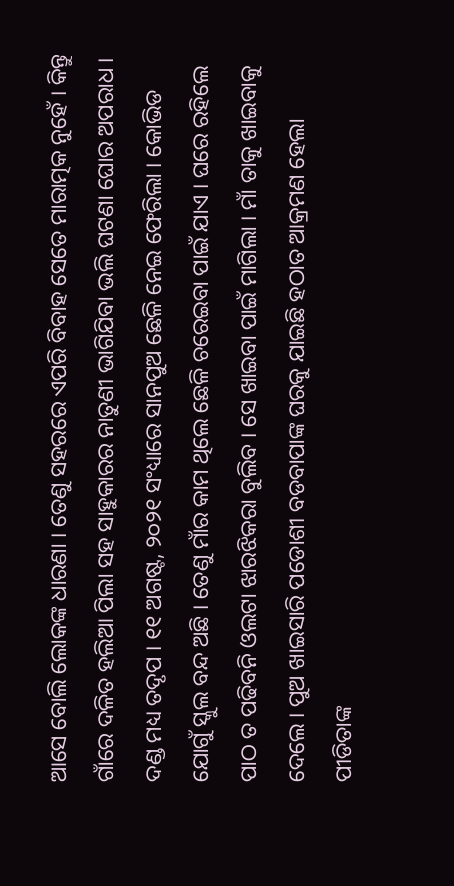ଆସେ ବୋଲି ଲୋକଙ୍କ ଧାରଣା । ତେଣୁ ସହରରେ ଏପରି ବିବାହ ସେତେ ମାରାତ୍ମକ ନୁହେଁ । କିନ୍ତୁ ଗାଁରେ ଦଳିତ ହଲିଆ ପିଲା ସହ ସାହୁକାରର ନାତୁଣୀ ଭାଗିଯିବା ଭଲି ଘଟଣା ଘୋର ଅପରାଧ । ଦଣ୍ଡ ମଧ୍ୟ ତଦୃପ । ୧୧ ଅଗଷ୍ଟ, ୨୦୨୧ ସଂଧ୍ୟାରେ ସାନପୁଅ ଛେଳି ନେଇ ଫେରିଲା । କୋଭିଡ ଯୋଗୁଁ ସ୍କୁଲ ବନ୍ଦ ଅଛି । ତେଣୁ ମାଁର କାମ ଥିଲେ ଛେଳି ଚରେଇବା ପାଇଁ ଯାଏ । ଘରେ ରହିଲେ ପାଠ ତ ପଢିବନି ଓଲଟା ଝାରଝିକରା ବୁଲିବ । ସେ ଖାଇବା ପାଇଁ ମାଗିଲା । ମାଁ ତାକୁ ଖାଇବାକୁ ଦେଲେ । ପୁଅ ଖାଇସାରି ପଡୋଶୀ ବଡବାପାଙ୍କ ଘରକୁ ଯାଇଛି ହଠାତ ଆକ୍ରମଣ ହେଲା ପୀଡିତାଙ୍କ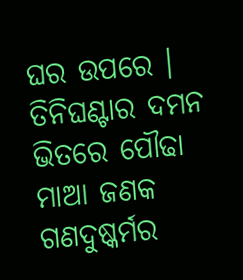ଘର ଉପରେ । ତିନିଘଣ୍ଟାର ଦମନ ଭିତରେ ପୌଢା ମାଆ ଜଣକ ଗଣଦୁଷ୍କର୍ମର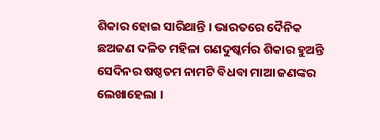ଶିକାର ହୋଇ ସାରିଥାନ୍ତି । ଭାରତରେ ଦୈନିକ ଛଅଜଣ ଦଳିତ ମହିଳା ଗଣଦୁଷ୍କର୍ମର ଶିକାର ହୁଅନ୍ତି ସେଦିନର ଷଷ୍ଠତମ ନାମଟି ବିଧବା ମାଆ ଜଣଙ୍କର ଲେଖାହେଲା ।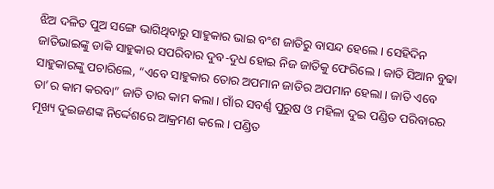ଝିଅ ଦଳିତ ପୁଅ ସଙ୍ଗେ ଭାଗିଥିବାରୁ ସାହୁକାର ଭାଇ ବଂଶ ଜାତିରୁ ବାସନ୍ଦ ହେଲେ । ସେହିଦିନ ଜାତିଭାଇଙ୍କୁ ଡାକି ସାହୁକାର ସପରିବାର ଦୁବ-ଦୁଧ ହୋଇ ନିଜ ଜାତିକୁ ଫେରିଲେ । ଜାତି ସିଆନ ବୁଢା ସାହୁକାରଙ୍କୁ ପଚାରିଲେ, “ଏବେ ସାହୁକାର ତୋର ଅପମାନ ଜାତିର ଅପମାନ ହେଲା । ଜାତି ଏବେ ତା’ର କାମ କରବା” ଜାତି ତାର କାମ କଲା । ଗାଁର ସବର୍ଣ୍ଣ ପୁରୁଷ ଓ ମହିଳା ଦୁଇ ପଣ୍ଡିତ ପରିବାରର ମୂଖ୍ୟ ଦୁଇଜଣଙ୍କ ନିର୍ଦ୍ଦେଶରେ ଆକ୍ରମଣ କଲେ । ପଣ୍ଡିତ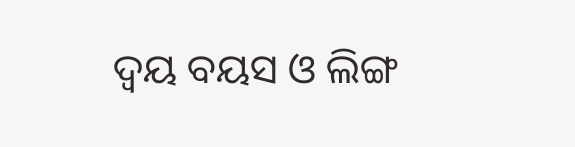ଦ୍ୱୟ ବୟସ ଓ ଲିଙ୍ଗ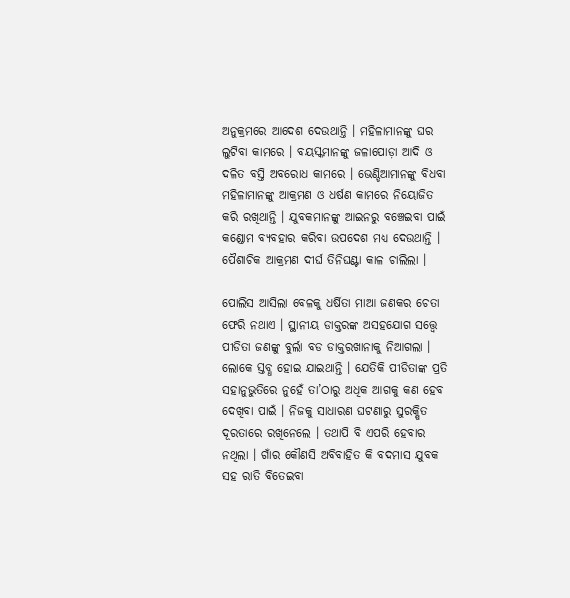ଅନୁକ୍ରମରେ ଆଦେଶ ଦେଉଥାନ୍ତି । ମହିଳାମାନଙ୍କୁ ଘର ଲୁଟିବା କାମରେ । ବୟସ୍କମାନଙ୍କୁ ଜଳାପୋଡ଼ା ଆଦି ଓ ଦଳିତ ବସ୍ତି ଅବରୋଧ କାମରେ । ଭେଣ୍ଡିଆମାନଙ୍କୁ ବିଧବା ମହିଳାମାନଙ୍କୁ ଆକ୍ରମଣ ଓ ଧର୍ଷଣ କାମରେ ନିୟୋଜିତ କରି ରଖିଥାନ୍ତି । ଯୁବକମାନଙ୍କୁ ଆଇନରୁ ବଞ୍ଚେଇବା ପାଇଁ କଣ୍ଡୋମ ବ୍ୟବହାର କରିବା ଉପଦେଶ ମଧ୍ୟ ଦେଉଥାନ୍ତି । ପୈଶାଚିକ ଆକ୍ରମଣ ଦୀର୍ଘ ତିନିଘଣ୍ଟା କାଳ ଚାଲିଲା ।

ପୋଲିସ ଆସିଲା ବେଳକୁ ଧର୍ଷିତା ମାଆ ଜଣକର ଚେତା ଫେରି ନଥାଏ । ସ୍ଥାନୀୟ ଡାକ୍ତରଙ୍କ ଅସହଯୋଗ ସତ୍ତ୍ୱେ ପୀଡିତା ଜଣଙ୍କୁ ବୁର୍ଲା ବଡ ଡାକ୍ତରଖାନାକୁ ନିଆଗଲା । ଲୋକେ ସ୍ତବ୍ଧ ହୋଇ ଯାଇଥାନ୍ତି । ଯେତିକି ପୀଡିତାଙ୍କ ପ୍ରତି ସହାନୁଭୁତିରେ ନୁହେଁ ତା’ଠାରୁ ଅଧିକ ଆଗକୁ କଣ ହେବ ଦେଖିବା ପାଇଁ । ନିଜକୁ ସାଧାରଣ ଘଟଣାରୁ ସୁରକ୍ଷିତ ଦୂରତାରେ ରଖିନେଲେ । ତଥାପି ବି ଏପରି ହେବାର ନଥିଲା । ଗାଁର କୌଣସି ଅବିବାହିତ କି ବଦମାସ ଯୁବକ ସହ ରାତି ବିତେଇବା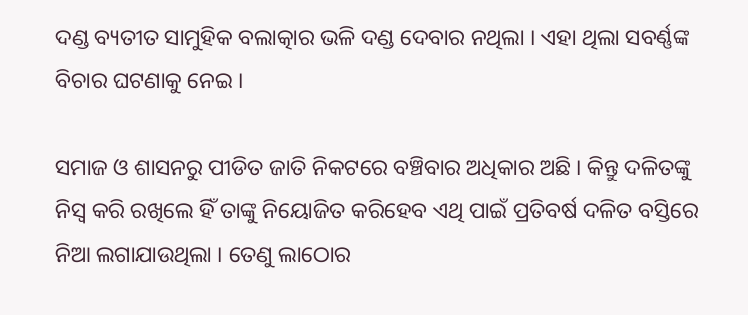ଦଣ୍ଡ ବ୍ୟତୀତ ସାମୁହିକ ବଲାତ୍କାର ଭଳି ଦଣ୍ଡ ଦେବାର ନଥିଲା । ଏହା ଥିଲା ସବର୍ଣ୍ଣଙ୍କ ବିଚାର ଘଟଣାକୁ ନେଇ ।

ସମାଜ ଓ ଶାସନରୁ ପୀଡିତ ଜାତି ନିକଟରେ ବଞ୍ଚିବାର ଅଧିକାର ଅଛି । କିନ୍ତୁ ଦଳିତଙ୍କୁ ନିସ୍ୱ କରି ରଖିଲେ ହିଁ ତାଙ୍କୁ ନିୟୋଜିତ କରିହେବ ଏଥି ପାଇଁ ପ୍ରତିବର୍ଷ ଦଳିତ ବସ୍ତିରେ ନିଆ ଲଗାଯାଉଥିଲା । ତେଣୁ ଲାଠୋର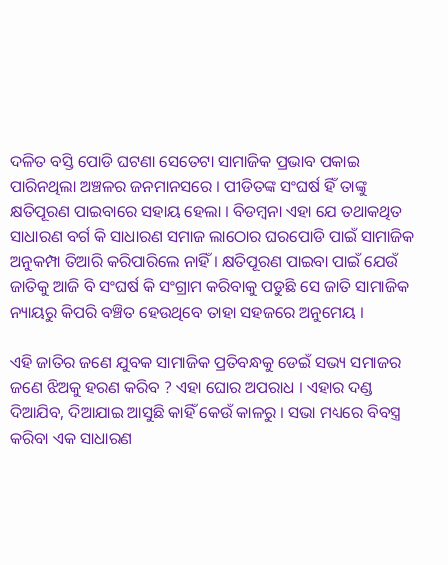ଦଳିତ ବସ୍ତି ପୋଡି ଘଟଣା ସେତେଟା ସାମାଜିକ ପ୍ରଭାବ ପକାଇ ପାରିନଥିଲା ଅଞ୍ଚଳର ଜନମାନସରେ । ପୀଡିତଙ୍କ ସଂଘର୍ଷ ହିଁ ତାଙ୍କୁ କ୍ଷତିପୂରଣ ପାଇବାରେ ସହାୟ ହେଲା । ବିଡମ୍ବନା ଏହା ଯେ ତଥାକଥିତ ସାଧାରଣ ବର୍ଗ କି ସାଧାରଣ ସମାଜ ଲାଠୋର ଘରପୋଡି ପାଇଁ ସାମାଜିକ ଅନୁକମ୍ପା ତିଆରି କରିପାରିଲେ ନାହିଁ । କ୍ଷତିପୂରଣ ପାଇବା ପାଇଁ ଯେଉଁ ଜାତିକୁ ଆଜି ବି ସଂଘର୍ଷ କି ସଂଗ୍ରାମ କରିବାକୁ ପଡୁଛି ସେ ଜାତି ସାମାଜିକ ନ୍ୟାୟରୁ କିପରି ବଞ୍ଚିତ ହେଉଥିବେ ତାହା ସହଜରେ ଅନୁମେୟ ।

ଏହି ଜାତିର ଜଣେ ଯୁବକ ସାମାଜିକ ପ୍ରତିବନ୍ଧକୁ ଡେଇଁ ସଭ୍ୟ ସମାଜର ଜଣେ ଝିଅକୁ ହରଣ କରିବ ? ଏହା ଘୋର ଅପରାଧ । ଏହାର ଦଣ୍ଡ ଦିଆଯିବ, ଦିଆଯାଇ ଆସୁଛି କାହିଁ କେଉଁ କାଳରୁ । ସଭା ମଧ୍ୟରେ ବିବସ୍ତ୍ର କରିବା ଏକ ସାଧାରଣ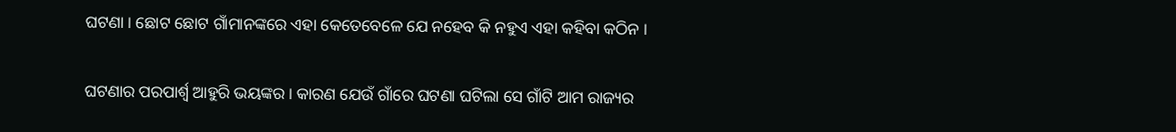ଘଟଣା । ଛୋଟ ଛୋଟ ଗାଁମାନଙ୍କରେ ଏହା କେତେବେଳେ ଯେ ନହେବ କି ନହୁଏ ଏହା କହିବା କଠିନ ।

ଘଟଣାର ପରପାର୍ଶ୍ୱ ଆହୁରି ଭୟଙ୍କର । କାରଣ ଯେଉଁ ଗାଁରେ ଘଟଣା ଘଟିଲା ସେ ଗାଁଟି ଆମ ରାଜ୍ୟର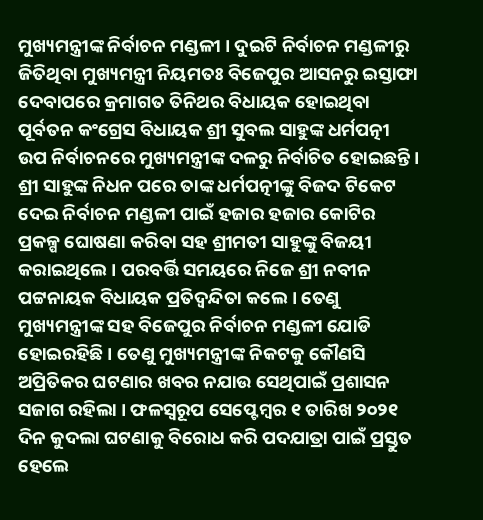ମୁଖ୍ୟମନ୍ତ୍ରୀଙ୍କ ନିର୍ବାଚନ ମଣ୍ଡଳୀ । ଦୁଇଟି ନିର୍ବାଚନ ମଣ୍ଡଳୀରୁ ଜିତିଥିବା ମୁଖ୍ୟମନ୍ତ୍ରୀ ନିୟମତଃ ବିଜେପୁର ଆସନରୁ ଇସ୍ତାଫା ଦେବାପରେ କ୍ରମାଗତ ତିନିଥର ବିଧାୟକ ହୋଇଥିବା ପୂର୍ବତନ କଂଗ୍ରେସ ବିଧାୟକ ଶ୍ରୀ ସୁବଲ ସାହୁଙ୍କ ଧର୍ମପତ୍ନୀ ଉପ ନିର୍ବାଚନରେ ମୁଖ୍ୟମନ୍ତ୍ରୀଙ୍କ ଦଳରୁ ନିର୍ବାଚିତ ହୋଇଛନ୍ତି । ଶ୍ରୀ ସାହୁଙ୍କ ନିଧନ ପରେ ତାଙ୍କ ଧର୍ମପତ୍ନୀଙ୍କୁ ବିଜଦ ଟିକେଟ ଦେଇ ନିର୍ବାଚନ ମଣ୍ଡଳୀ ପାଇଁ ହଜାର ହଜାର କୋଟିର ପ୍ରକଳ୍ପ ଘୋଷଣା କରିବା ସହ ଶ୍ରୀମତୀ ସାହୁଙ୍କୁ ବିଜୟୀ କରାଇଥିଲେ । ପରବର୍ତ୍ତି ସମୟରେ ନିଜେ ଶ୍ରୀ ନବୀନ ପଟ୍ଟନାୟକ ବିଧାୟକ ପ୍ରତିଦ୍ୱନ୍ଦିତା କଲେ । ତେଣୁ ମୁଖ୍ୟମନ୍ତ୍ରୀଙ୍କ ସହ ବିଜେପୁର ନିର୍ବାଚନ ମଣ୍ଡଳୀ ଯୋଡି ହୋଇରହିଛି । ତେଣୁ ମୁଖ୍ୟମନ୍ତ୍ରୀଙ୍କ ନିକଟକୁ କୌଣସି ଅପ୍ରିତିକର ଘଟଣାର ଖବର ନଯାଉ ସେଥିପାଇଁ ପ୍ରଶାସନ ସଜାଗ ରହିଲା । ଫଳସ୍ୱରୂପ ସେପ୍ଟେମ୍ବର ୧ ତାରିଖ ୨୦୨୧ ଦିନ କୁଦଲା ଘଟଣାକୁ ବିରୋଧ କରି ପଦଯାତ୍ରା ପାଇଁ ପ୍ରସ୍ତୁତ ହେଲେ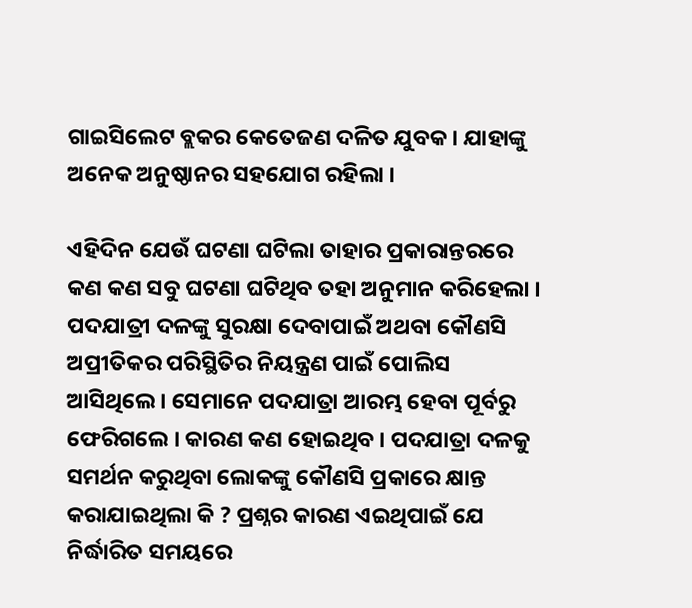ଗାଇସିଲେଟ ବ୍ଲକର କେତେଜଣ ଦଳିତ ଯୁବକ । ଯାହାଙ୍କୁ ଅନେକ ଅନୁଷ୍ଠାନର ସହଯୋଗ ରହିଲା ।

ଏହିଦିନ ଯେଉଁ ଘଟଣା ଘଟିଲା ତାହାର ପ୍ରକାରାନ୍ତରରେ କଣ କଣ ସବୁ ଘଟଣା ଘଟିଥିବ ତହା ଅନୁମାନ କରିହେଲା । ପଦଯାତ୍ରୀ ଦଳଙ୍କୁ ସୁରକ୍ଷା ଦେବାପାଇଁ ଅଥବା କୌଣସି ଅପ୍ରୀତିକର ପରିସ୍ଥିତିର ନିୟନ୍ତ୍ରଣ ପାଇଁ ପୋଲିସ ଆସିଥିଲେ । ସେମାନେ ପଦଯାତ୍ରା ଆରମ୍ଭ ହେବା ପୂର୍ବରୁ ଫେରିଗଲେ । କାରଣ କଣ ହୋଇଥିବ । ପଦଯାତ୍ରା ଦଳକୁ ସମର୍ଥନ କରୁଥିବା ଲୋକଙ୍କୁ କୌଣସି ପ୍ରକାରେ କ୍ଷାନ୍ତ କରାଯାଇଥିଲା କି ? ପ୍ରଶ୍ନର କାରଣ ଏଇଥିପାଇଁ ଯେ ନିର୍ଦ୍ଧାରିତ ସମୟରେ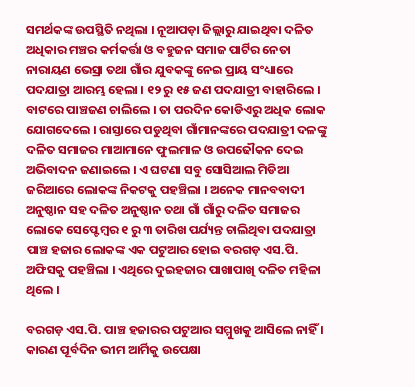ସମର୍ଥକଙ୍କ ଉପସ୍ଥିତି ନଥିଲା । ନୂଆପଡ଼ା ଜିଲ୍ଲାରୁ ଯାଇଥିବା ଦଳିତ ଅଧିକାର ମଞ୍ଚର କର୍ମକର୍ତ୍ତା ଓ ବହୁଜନ ସମାଜ ପାର୍ଟିର ନେତା ନାରାୟଣ ଭେସ୍ରା ତଥା ଗାଁର ଯୁବକଙ୍କୁ ନେଇ ପ୍ରାୟ ସଂଧ୍ୟାରେ ପଦଯାତ୍ରା ଆରମ୍ଭ ହେଲା । ୧୨ ରୁ ୧୫ ଜଣ ପଦଯାତ୍ରୀ ବାହାରିଲେ । ବାଟରେ ପାଞ୍ଚଜଣ ଚାଲିଲେ । ତା ପରଦିନ କୋଡିଏରୁ ଅଧିକ ଲୋକ ଯୋଗଦେଲେ । ରାସ୍ତାରେ ପଡୁଥିବା ଗାଁମାନଙ୍କରେ ପଦଯାତ୍ରୀ ଦଳଙ୍କୁ ଦଳିତ ସମାଜର ମାଆମାନେ ଫୁଲମାଳ ଓ ଉପଢୌକନ ଦେଇ ଅଭିବାଦନ ଜଣାଇଲେ । ଏ ଘଟଣା ସବୁ ସୋସିଆଲ ମିଡିଆ ଜରିଆରେ ଲୋକଙ୍କ ନିକଟକୁ ପହଞ୍ଚିଲା । ଅନେକ ମାନବବାଦୀ ଅନୁଷ୍ଠାନ ସହ ଦଳିତ ଅନୁଷ୍ଠାନ ତଥା ଗାଁ ଗାଁରୁ ଦଳିତ ସମାଜର ଲୋକେ ସେପ୍ଟେମ୍ବର ୧ ରୁ ୩ ତାରିଖ ପର୍ଯ୍ୟନ୍ତ ଚାଲିଥିବା ପଦଯାତ୍ରା ପାଞ୍ଚ ହଜାର ଲୋକଙ୍କ ଏକ ପଟୁଆର ହୋଇ ବରଗଡ଼ ଏସ.ପି. ଅଫିସକୁ ପହଞ୍ଚିଲା । ଏଥିରେ ଦୁଇହଜାର ପାଖାପାଖି ଦଳିତ ମହିଳା ଥିଲେ ।

ବରଗଡ଼ ଏସ.ପି. ପାଞ୍ଚ ହଜାରର ପଟୁଆର ସମ୍ମୁଖକୁ ଆସିଲେ ନାହିଁ । କାରଣ ପୂର୍ବଦିନ ଭୀମ ଆର୍ମିକୁ ଉପେକ୍ଷା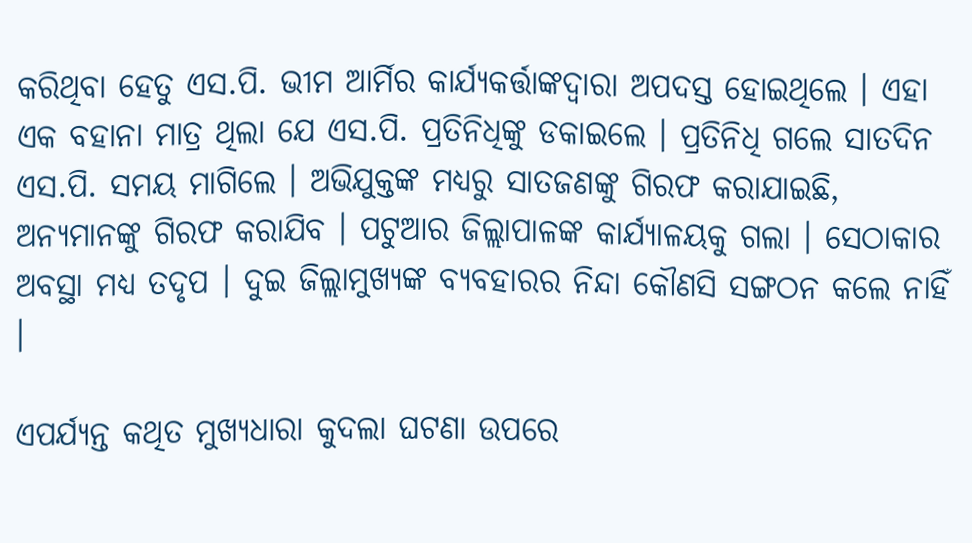କରିଥିବା ହେତୁ ଏସ.ପି. ଭୀମ ଆର୍ମିର କାର୍ଯ୍ୟକର୍ତ୍ତାଙ୍କଦ୍ୱାରା ଅପଦସ୍ତ ହୋଇଥିଲେ । ଏହା ଏକ ବହାନା ମାତ୍ର ଥିଲା ଯେ ଏସ.ପି. ପ୍ରତିନିଧିଙ୍କୁ ଡକାଇଲେ । ପ୍ରତିନିଧି ଗଲେ ସାତଦିନ ଏସ.ପି. ସମୟ ମାଗିଲେ । ଅଭିଯୁକ୍ତଙ୍କ ମଧ୍ୟରୁ ସାତଜଣଙ୍କୁ ଗିରଫ କରାଯାଇଛି, ଅନ୍ୟମାନଙ୍କୁ ଗିରଫ କରାଯିବ । ପଟୁଆର ଜିଲ୍ଲାପାଳଙ୍କ କାର୍ଯ୍ୟାଳୟକୁ ଗଲା । ସେଠାକାର ଅବସ୍ଥା ମଧ୍ୟ ତଦୃପ । ଦୁଇ ଜିଲ୍ଲାମୁଖ୍ୟଙ୍କ ବ୍ୟବହାରର ନିନ୍ଦା କୌଣସି ସଙ୍ଗଠନ କଲେ ନାହିଁ ।

ଏପର୍ଯ୍ୟନ୍ତ କଥିତ ମୁଖ୍ୟଧାରା କୁଦଲା ଘଟଣା ଉପରେ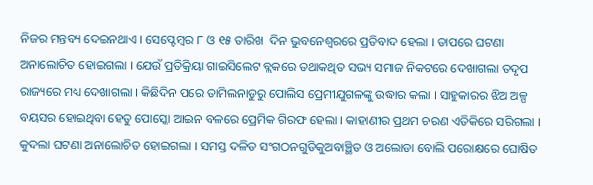ନିଜର ମନ୍ତବ୍ୟ ଦେଇନଥାଏ । ସେପ୍ଟେମ୍ବର ୮ ଓ ୧୫ ତାରିଖ  ଦିନ ଭୁବନେଶ୍ୱରରେ ପ୍ରତିବାଦ ହେଲା । ତାପରେ ଘଟଣା ଅନାଲୋଚିତ ହୋଇଗଲା । ଯେଉଁ ପ୍ରତିକ୍ରିୟା ଗାଇସିଲେଟ ବ୍ଲକରେ ତଥାକଥିତ ସଭ୍ୟ ସମାଜ ନିକଟରେ ଦେଖାଗଲା ତଦୃପ ରାଜ୍ୟରେ ମଧ୍ୟ ଦେଖାଗଲା । କିଛିଦିନ ପରେ ତାମିଲନାଡୁରୁ ପୋଲିସ ପ୍ରେମୀଯୁଗଳଙ୍କୁ ଉଦ୍ଧାର କଲା । ସାହୁକାରର ଝିଅ ଅଳ୍ପ ବୟସର ହୋଇଥିବା ହେତୁ ପୋସ୍କୋ ଆଇନ ବଳରେ ପ୍ରେମିକ ଗିରଫ ହେଲା । କାହାଣୀର ପ୍ରଥମ ଚରଣ ଏତିକିରେ ସରିଗଲା । କୁଦଲା ଘଟଣା ଅନାଲୋଚିତ ହୋଇଗଲା । ସମସ୍ତ ଦଳିତ ସଂଗଠନଗୁଡିକୁଅବାଞ୍ଛିତ ଓ ଅଲୋଡା ବୋଲି ପରୋକ୍ଷରେ ଘୋଷିତ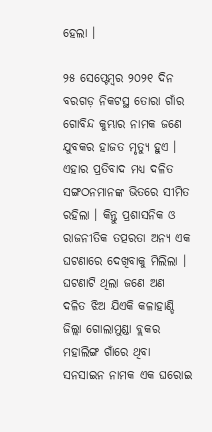ହେଲା ।

୨୫ ସେପ୍ଟେମ୍ବର ୨୦୨୧ ଦିନ ବରଗଡ଼ ନିକଟସ୍ଥ ତୋରା ଗାଁର ଗୋବିନ୍ଦ କୁମ୍ଭାର ନାମକ ଜଣେ ଯୁବକର ହାଜତ ମୃତ୍ୟୁ ହୁଏ । ଏହାର ପ୍ରତିବାଦ ମଧ୍ୟ ଦଳିତ ସଙ୍ଗଠନମାନଙ୍କ ଭିତରେ ସୀମିତ ରହିଲା । କିନ୍ତୁ ପ୍ରଶାସନିକ ଓ ରାଜନୀତିକ ତତ୍ପରତା ଅନ୍ୟ ଏକ ଘଟଣାରେ ଦେଖିବାକୁ ମିଲିଲା । ଘଟଣାଟି ଥିଲା ଜଣେ ଅଣ ଦଳିତ ଝିଅ ଯିଏକି କଳାହାଣ୍ଡି ଜିଲ୍ଲା ଗୋଲାମୁଣ୍ଡା ବ୍ଲକର ମହାଲିଙ୍ଗ ଗାଁରେ ଥିବା ସନସାଇନ ନାମକ ଏକ ଘରୋଇ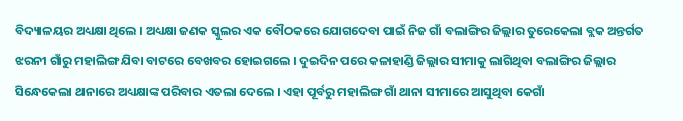ବିଦ୍ୟାଳୟର ଅଧ୍ୟକ୍ଷା ଥିଲେ । ଅଧ୍ୟକ୍ଷା ଜଣକ ସ୍କୁଲର ଏକ ବୌଠକରେ ଯୋଗଦେବା ପାଇଁ ନିଜ ଗାଁ ବଲାଙ୍ଗିର ଜିଲ୍ଲାର ତୁରେକେଲା ବ୍ଲକ ଅନ୍ତର୍ଗତ ଝରନୀ ଗାଁରୁ ମହାଲିଙ୍ଗ ଯିବା ବାଟରେ ବେଖବର ହୋଇଗଲେ । ଦୁଇଦିନ ପରେ କଳାହାଣ୍ଡି ଜିଲ୍ଲାର ସୀମାକୁ ଲାଗିଥିବା ବଲାଙ୍ଗିର ଜିଲ୍ଲାର ସିନ୍ଧେକେଲା ଥାନାରେ ଅଧ୍ୟକ୍ଷାଙ୍କ ପରିବାର ଏତଲା ଦେଲେ । ଏହା ପୂର୍ବରୁ ମହାଲିଙ୍ଗ ଗାଁ ଥାନା ସୀମାରେ ଆସୁଥିବା କେଗାଁ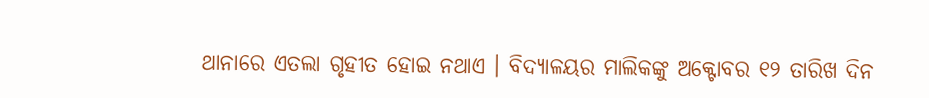ଥାନାରେ ଏତଲା ଗୃହୀତ ହୋଇ ନଥାଏ । ବିଦ୍ୟାଳୟର ମାଲିକଙ୍କୁ ଅକ୍ଟୋବର ୧୨ ତାରିଖ ଦିନ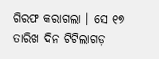ଗିରଫ କରାଗଲା । ସେ ୧୭ ତାରିଖ ଦିନ ଟିଟିଲାଗଡ଼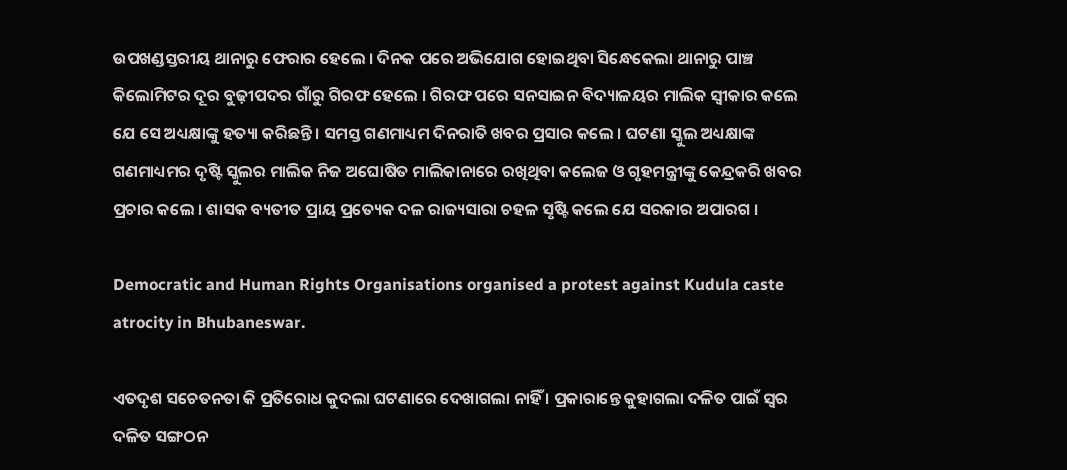ଉପଖଣ୍ଡସ୍ତରୀୟ ଥାନାରୁ ଫେରାର ହେଲେ । ଦିନକ ପରେ ଅଭିଯୋଗ ହୋଇଥିବା ସିନ୍ଧେକେଲା ଥାନାରୁ ପାଞ୍ଚ କିଲୋମିଟର ଦୂର ବୁଢ଼ୀପଦର ଗାଁରୁ ଗିରଫ ହେଲେ । ଗିରଫ ପରେ ସନସାଇନ ବିଦ୍ୟାଳୟର ମାଲିକ ସ୍ୱୀକାର କଲେ ଯେ ସେ ଅଧ୍ୟକ୍ଷାଙ୍କୁ ହତ୍ୟା କରିଛନ୍ତି । ସମସ୍ତ ଗଣମାଧ୍ୟମ ଦିନରାତି ଖବର ପ୍ରସାର କଲେ । ଘଟଣା ସ୍କୁଲ ଅଧ୍ୟକ୍ଷାଙ୍କ ଗଣମାଧ୍ୟମର ଦୃଷ୍ଟି ସ୍କୁଲର ମାଲିକ ନିଜ ଅଘୋଷିତ ମାଲିକାନାରେ ରଖିଥିବା କଲେଜ ଓ ଗୃହମନ୍ତ୍ରୀଙ୍କୁ କେନ୍ଦ୍ରକରି ଖବର ପ୍ରଚାର କଲେ । ଶାସକ ବ୍ୟତୀତ ପ୍ରାୟ ପ୍ରତ୍ୟେକ ଦଳ ରାଜ୍ୟସାରା ଚହଳ ସୃଷ୍ଟି କଲେ ଯେ ସରକାର ଅପାରଗ ।

Democratic and Human Rights Organisations organised a protest against Kudula caste atrocity in Bhubaneswar.

ଏତଦୃଶ ସଚେତନତା କି ପ୍ରତିରୋଧ କୁଦଲା ଘଟଣାରେ ଦେଖାଗଲା ନାହିଁ । ପ୍ରକାରାନ୍ତେ କୁହାଗଲା ଦଳିତ ପାଇଁ ସ୍ୱର ଦଳିତ ସଙ୍ଗଠନ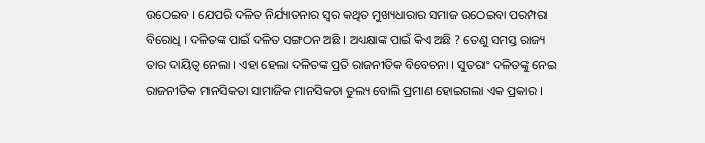ଉଠେଇବ । ଯେପରି ଦଳିତ ନିର୍ଯ୍ୟାତନାର ସ୍ୱର କଥିତ ମୁଖ୍ୟଧାରାର ସମାଜ ଉଠେଇବା ପରମ୍ପରା ବିରୋଧି । ଦଳିତଙ୍କ ପାଇଁ ଦଳିତ ସଙ୍ଗଠନ ଅଛି । ଅଧ୍ୟକ୍ଷାଙ୍କ ପାଇଁ କିଏ ଅଛି ? ତେଣୁ ସମସ୍ତ ରାଜ୍ୟ ତାର ଦାୟିତ୍ୱ ନେଲା । ଏହା ହେଲା ଦଳିତଙ୍କ ପ୍ରତି ରାଜନୀତିକ ବିବେଚନା । ସୁତରାଂ ଦଳିତଙ୍କୁ ନେଇ ରାଜନୀତିକ ମାନସିକତା ସାମାଜିକ ମାନସିକତା ତୁଲ୍ୟ ବୋଲି ପ୍ରମାଣ ହୋଇଗଲା ଏକ ପ୍ରକାର ।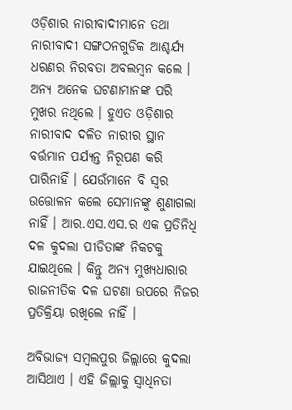ଓଡ଼ିଶାର ନାରୀବାଦୀମାନେ ତଥା ନାରୀବାଦୀ ସଙ୍ଗଠନଗୁଡିକ ଆଶ୍ଚର୍ଯ୍ୟ ଧରଣର ନିରବତା ଅବଲମ୍ବନ କଲେ । ଅନ୍ୟ ଅନେକ ଘଟଣାମାନଙ୍କ ପରି ମୁଖର ନଥିଲେ । ହୁଏତ ଓଡ଼ିଶାର ନାରୀବାଦ ଦଳିତ ନାରୀର ସ୍ଥାନ ବର୍ତ୍ତମାନ ପର୍ଯ୍ୟନ୍ତ ନିରୂପଣ କରି ପାରିନାହିଁ । ଯେଉଁମାନେ ବି ସ୍ୱର ଉତ୍ତୋଳନ କଲେ ସେମାନଙ୍କୁ ଶୁଣାଗଲା ନାହିଁ । ଆର.ଏସ.ଏସ.ର ଏକ ପ୍ରତିନିଧି ଦଳ କୁଦଲା ପୀଡିତାଙ୍କ ନିକଟକୁ ଯାଇଥିଲେ । କିନ୍ତୁ ଅନ୍ୟ ମୁଖ୍ୟଧାରାର ରାଜନୀତିକ ଦଳ ଘଟଣା ଉପରେ ନିଜର ପ୍ରତିକ୍ରିୟା ରଖିଲେ ନାହିଁ ।

ଅବିଭାଜ୍ୟ ସମ୍ବଲପୁର ଜିଲ୍ଲାରେ କୁଦଲା ଆସିଥାଏ । ଏହି ଜିଲ୍ଲାକୁ ସ୍ୱାଧିନତା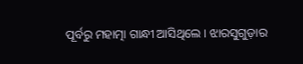ପୂର୍ବରୁ ମହାତ୍ମା ଗାନ୍ଧୀ ଆସିଥିଲେ । ଝାରସୁଗୁଡ଼ାର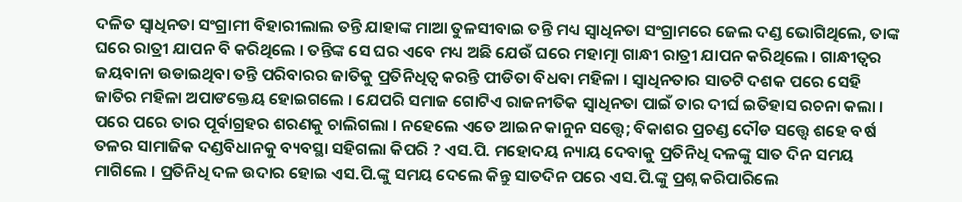ଦଳିତ ସ୍ୱାଧିନତା ସଂଗ୍ରାମୀ ବିହାରୀଲାଲ ତନ୍ତି ଯାହାଙ୍କ ମାଆ ତୁଳସୀବାଇ ତନ୍ତି ମଧ୍ୟ ସ୍ୱାଧିନତା ସଂଗ୍ରାମରେ ଜେଲ ଦଣ୍ଡ ଭୋଗିଥିଲେ, ତାଙ୍କ ଘରେ ରାତ୍ରୀ ଯାପନ ବି କରିଥିଲେ । ତନ୍ତିଙ୍କ ସେ ଘର ଏବେ ମଧ୍ୟ ଅଛି ଯେଉଁ ଘରେ ମହାତ୍ମା ଗାନ୍ଧୀ ରାତ୍ରୀ ଯାପନ କରିଥିଲେ । ଗାନ୍ଧୀତ୍ୱର ଜୟବାନା ଉଡାଇଥିବା ତନ୍ତି ପରିବାରର ଜାତିକୁ ପ୍ରତିନିଧିତ୍ୱ କରନ୍ତି ପୀଡିତା ବିଧବା ମହିଳା । ସ୍ୱାଧିନତାର ସାତଟି ଦଶକ ପରେ ସେହି ଜାତିର ମହିଳା ଅପାଙକ୍ତେୟ ହୋଇଗଲେ । ଯେପରି ସମାଜ ଗୋଟିଏ ରାଜନୀତିକ ସ୍ୱାଧିନତା ପାଇଁ ତାର ଦୀର୍ଘ ଇତିହାସ ରଚନା କଲା । ପରେ ପରେ ତାର ପୂର୍ବାଗ୍ରହର ଶରଣକୁ ଚାଲିଗଲା । ନହେଲେ ଏତେ ଆଇନ କାନୁନ ସତ୍ତ୍ୱେ; ବିକାଶର ପ୍ରଚଣ୍ଡ ଦୌଡ ସତ୍ତ୍ୱେ ଶହେ ବର୍ଷ ତଳର ସାମାଜିକ ଦଣ୍ଡବିଧାନକୁ ବ୍ୟବସ୍ଥା ସହିଗଲା କିପରି ? ଏସ.ପି. ମହୋଦୟ ନ୍ୟାୟ ଦେବାକୁ ପ୍ରତିନିଧି ଦଳଙ୍କୁ ସାତ ଦିନ ସମୟ ମାଗିଲେ । ପ୍ରତିନିଧି ଦଳ ଉଦାର ହୋଇ ଏସ.ପି.ଙ୍କୁ ସମୟ ଦେଲେ କିନ୍ତୁ ସାତଦିନ ପରେ ଏସ.ପି.ଙ୍କୁ ପ୍ରଶ୍ନ କରିପାରିଲେ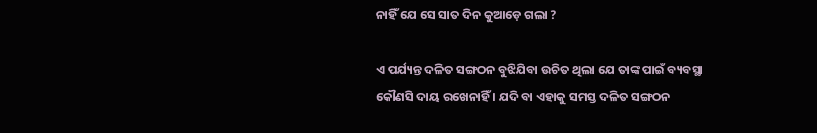ନାହିଁ ଯେ ସେ ସାତ ଦିନ କୁଆଡ଼େ ଗଲା ?

ଏ ପର୍ଯ୍ୟନ୍ତ ଦଳିତ ସଙ୍ଗଠନ ବୁଝିଯିବା ଉଚିତ ଥିଲା ଯେ ତାଙ୍କ ପାଇଁ ବ୍ୟବସ୍ଥା କୌଣସି ଦାୟ ରଖେନାହିଁ । ଯଦି ବା ଏହାକୁ ସମସ୍ତ ଦଳିତ ସଙ୍ଗଠନ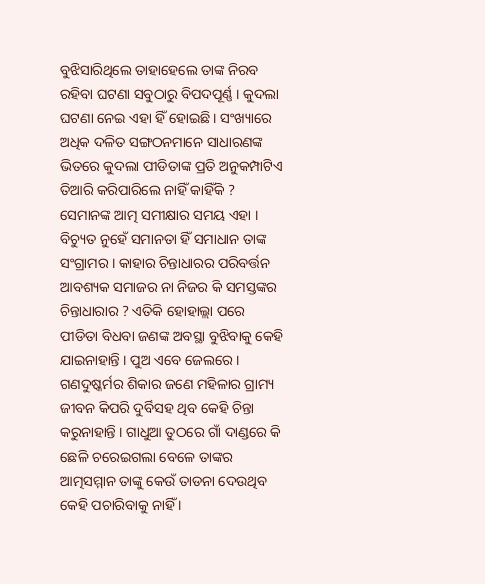ବୁଝିସାରିଥିଲେ ତାହାହେଲେ ତାଙ୍କ ନିରବ ରହିବା ଘଟଣା ସବୁଠାରୁ ବିପଦପୂର୍ଣ୍ଣ । କୁଦଲା ଘଟଣା ନେଇ ଏହା ହିଁ ହୋଇଛି । ସଂଖ୍ୟାରେ ଅଧିକ ଦଳିତ ସଙ୍ଗଠନମାନେ ସାଧାରଣଙ୍କ ଭିତରେ କୁଦଲା ପୀଡିତାଙ୍କ ପ୍ରତି ଅନୁକମ୍ପାଟିଏ ତିଆରି କରିପାରିଲେ ନାହିଁ କାହିଁକି ? ସେମାନଙ୍କ ଆତ୍ମ ସମୀକ୍ଷାର ସମୟ ଏହା । ବିଚ୍ୟୁତ ନୁହେଁ ସମାନତା ହିଁ ସମାଧାନ ତାଙ୍କ ସଂଗ୍ରାମର । କାହାର ଚିନ୍ତାଧାରର ପରିବର୍ତ୍ତନ ଆବଶ୍ୟକ ସମାଜର ନା ନିଜର କି ସମସ୍ତଙ୍କର ଚିନ୍ତାଧାରାର ? ଏତିକି ହୋହାଲ୍ଲା ପରେ ପୀଡିତା ବିଧବା ଜଣଙ୍କ ଅବସ୍ଥା ବୁଝିବାକୁ କେହି ଯାଇନାହାନ୍ତି । ପୁଅ ଏବେ ଜେଲରେ । ଗଣଦୁଷ୍କର୍ମର ଶିକାର ଜଣେ ମହିଳାର ଗ୍ରାମ୍ୟ ଜୀବନ କିପରି ଦୁର୍ବିସହ ଥିବ କେହି ଚିନ୍ତା କରୁନାହାନ୍ତି । ଗାଧୁଆ ତୁଠରେ ଗାଁ ଦାଣ୍ଡରେ କି ଛେଳି ଚରେଇଗଲା ବେଳେ ତାଙ୍କର ଆତ୍ମସମ୍ମାନ ତାଙ୍କୁ କେଉଁ ତାଡନା ଦେଉଥିବ କେହି ପଚାରିବାକୁ ନାହିଁ ।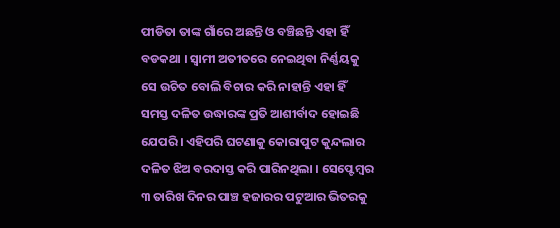ପୀଡିତା ତାଙ୍କ ଗାଁରେ ଅଛନ୍ତି ଓ ବଞ୍ଚିଛନ୍ତି ଏହା ହିଁ ବଡକଥା । ସ୍ୱାମୀ ଅତୀତରେ ନେଇଥିବା ନିର୍ଣ୍ଣୟକୁ ସେ ଉଚିତ ବୋଲି ବିଚାର କରି ନାହାନ୍ତି ଏହା ହିଁ ସମସ୍ତ ଦଳିତ ଉଦ୍ଧାରଙ୍କ ପ୍ରତି ଆଶୀର୍ବାଦ ହୋଇଛି ଯେପରି । ଏହିପରି ଘଟଣାକୁ କୋରାପୁଟ କୁନ୍ଦଲାର ଦଳିତ ଝିଅ ବରଦାସ୍ତ କରି ପାରିନଥିଲା । ସେପ୍ଟେମ୍ବର ୩ ତାରିଖ ଦିନର ପାଞ୍ଚ ହଜାରର ପଟୁଆର ଭିତରକୁ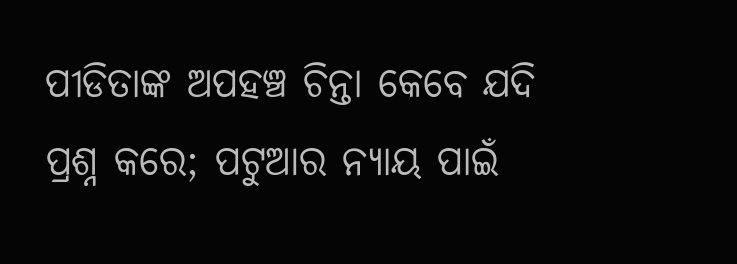ପୀଡିତାଙ୍କ ଅପହଞ୍ଚ ଚିନ୍ତା କେବେ ଯଦି ପ୍ରଶ୍ନ କରେ; ପଟୁଆର ନ୍ୟାୟ ପାଇଁ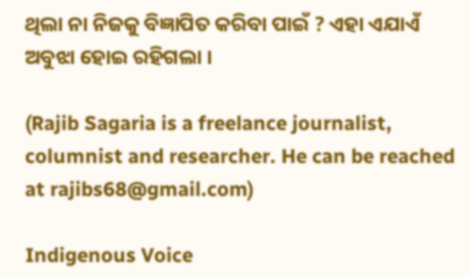ଥିଲା ନା ନିଜକୁ ବିଜ୍ଞାପିତ କରିବା ପାଇଁ ? ଏହା ଏଯାଏଁ ଅବୁଝା ହୋଇ ରହିଗଲା ।

(Rajib Sagaria is a freelance journalist, columnist and researcher. He can be reached at rajibs68@gmail.com)

Indigenous Voice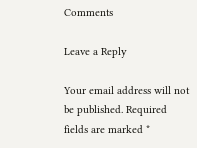Comments

Leave a Reply

Your email address will not be published. Required fields are marked *